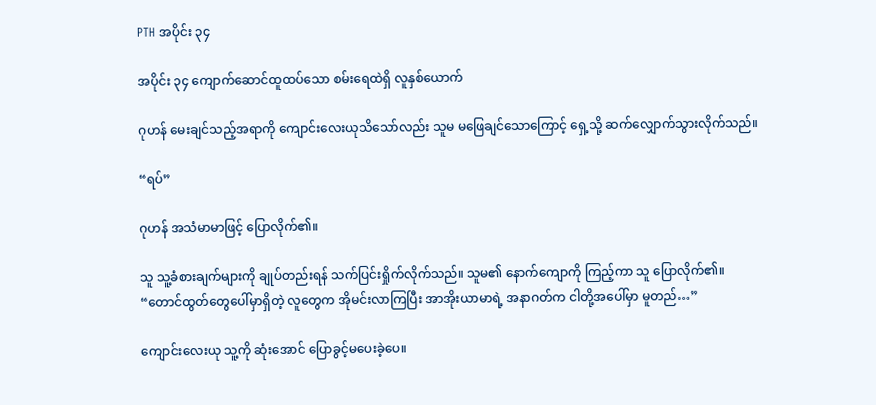PTH အပိုင်း ၃၄

အပိုင်း ၃၄ ကျောက်ဆောင်ထူထပ်သော စမ်းရေထဲရှိ လူနှစ်ယောက်

ဂုဟန် မေးချင်သည့်အရာကို ကျောင်းလေးယုသိသော်လည်း သူမ မဖြေချင်သောကြောင့် ရှေ့သို့ ဆက်လျှောက်သွားလိုက်သည်။

“ရပ်”

ဂုဟန် အသံမာမာဖြင့် ပြောလိုက်၏။

သူ သူ့ခံစားချက်များကို ချုပ်တည်းရန် သက်ပြင်းရှိုက်လိုက်သည်။ သူမ၏ နောက်ကျောကို ကြည့်ကာ သူ ပြောလိုက်၏။
“တောင်ထွတ်တွေပေါ်မှာရှိတဲ့ လူတွေက အိုမင်းလာကြပြီး အာအိုးယာမာရဲ့ အနာဂတ်က ငါတို့အပေါ်မှာ မူတည်…”

ကျောင်းလေးယု သူ့ကို ဆုံးအောင် ပြောခွင့်မပေးခဲ့ပေ။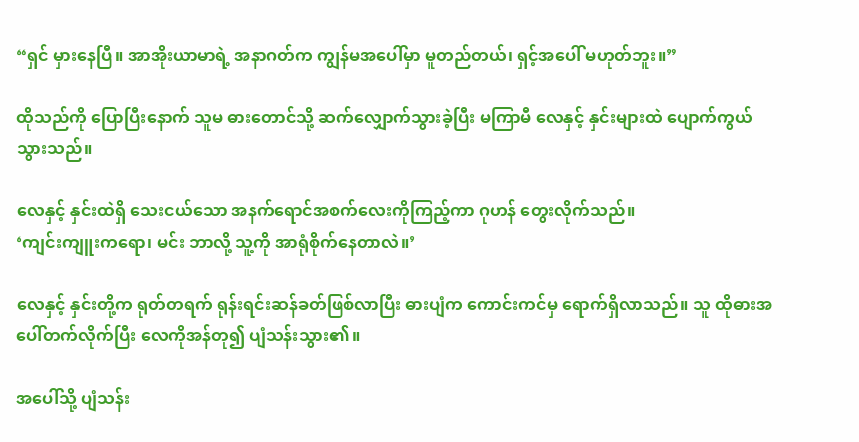“ရှင် မှားနေပြီ။ အာအိုးယာမာရဲ့ အနာဂတ်က ကျွန်မအပေါ်မှာ မူတည်တယ်၊ ရှင့်အပေါ် မဟုတ်ဘူး။”

ထိုသည်ကို ပြောပြီးနောက် သူမ ဓားတောင်သို့ ဆက်လျှောက်သွားခဲ့ပြီး မကြာမီ လေနှင့် နှင်းများထဲ ပျောက်ကွယ်သွားသည်။

လေနှင့် နှင်းထဲရှိ သေးငယ်သော အနက်ရောင်အစက်လေးကိုကြည့်ကာ ဂုဟန် တွေးလိုက်သည်။
‘ကျင်းကျူးကရော၊ မင်း ဘာလို့ သူ့ကို အာရုံစိုက်နေတာလဲ။’

လေနှင့် နှင်းတို့က ရုတ်တရက် ရုန်းရင်းဆန်ခတ်ဖြစ်လာပြီး ဓားပျံက ကောင်းကင်မှ ရောက်ရှိလာသည်။ သူ ထိုဓားအပေါ်တက်လိုက်ပြီး လေကိုအန်တု၍ ပျံသန်းသွား၏။

အပေါ်သို့ ပျံသန်း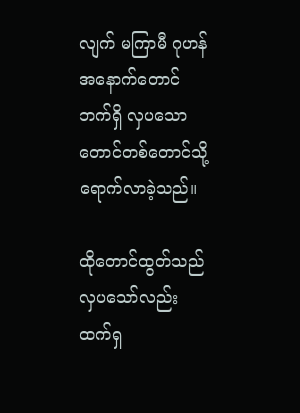လျက် မကြာမီ ဂုဟန် အနောက်တောင်ဘက်ရှိ လှပသော တောင်တစ်တောင်သို့ ရောက်လာခဲ့သည်။

ထိုတောင်ထွတ်သည် လှပသော်လည်း ထက်ရှ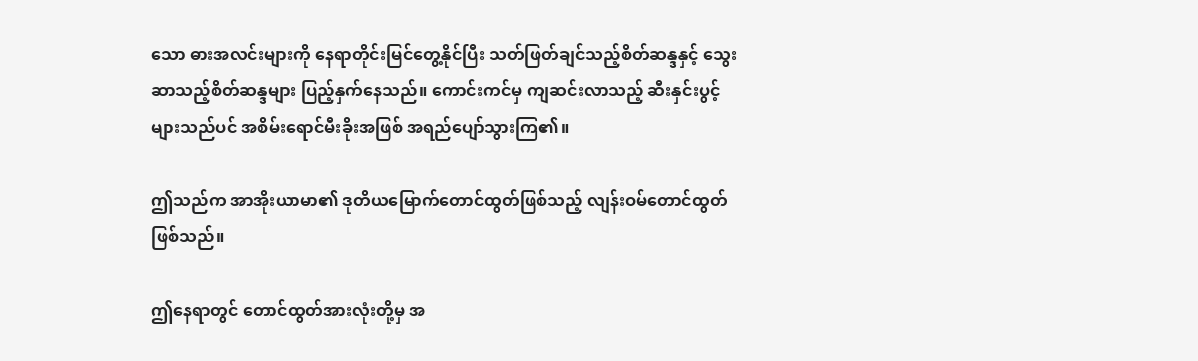သော ဓားအလင်းများကို နေရာတိုင်းမြင်တွေ့နိုင်ပြီး သတ်ဖြတ်ချင်သည့်စိတ်ဆန္ဒနှင့် သွေးဆာသည့်စိတ်ဆန္ဒများ ပြည့်နှက်နေသည်။ ကောင်းကင်မှ ကျဆင်းလာသည့် ဆီးနှင်းပွင့်များသည်ပင် အစိမ်းရောင်မီးခိုးအဖြစ် အရည်ပျော်သွားကြ၏။

ဤသည်က အာအိုးယာမာ၏ ဒုတိယမြောက်တောင်ထွတ်ဖြစ်သည့် လျန်းဝမ်တောင်ထွတ်ဖြစ်သည်။

ဤနေရာတွင် တောင်ထွတ်အားလုံးတို့မှ အ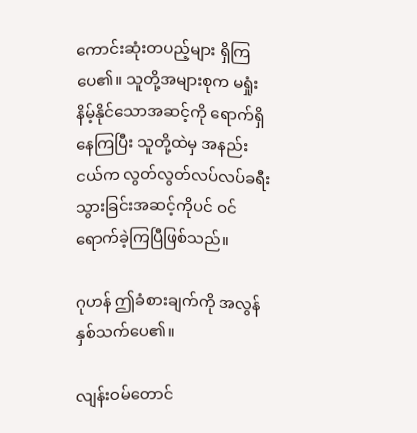ကောင်းဆုံးတပည့်များ ရှိကြပေ၏။ သူတို့အများစုက မရှုံးနိမ့်နိုင်သောအဆင့်ကို ရောက်ရှိနေကြပြီး သူတို့ထဲမှ အနည်းငယ်က လွတ်လွတ်လပ်လပ်ခရီးသွားခြင်းအဆင့်ကိုပင် ဝင်ရောက်ခဲ့ကြပြီဖြစ်သည်။

ဂုဟန် ဤခံစားချက်ကို အလွန်နှစ်သက်ပေ၏။

လျန်းဝမ်တောင်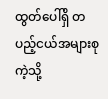ထွတ်ပေါ်ရှိ တပည့်ငယ်အများစုကဲ့သို့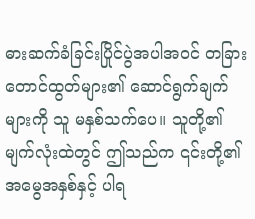ဓားဆက်ခံခြင်းပြိုင်ပွဲအပါအဝင် တခြားတောင်ထွတ်များ၏ ဆောင်ရွက်ချက်များကို သူ မနှစ်သက်ပေ။ သူတို့၏ မျက်လုံးထဲတွင် ဤသည်က ၎င်းတို့၏ အမွေအနှစ်နှင့် ပါရ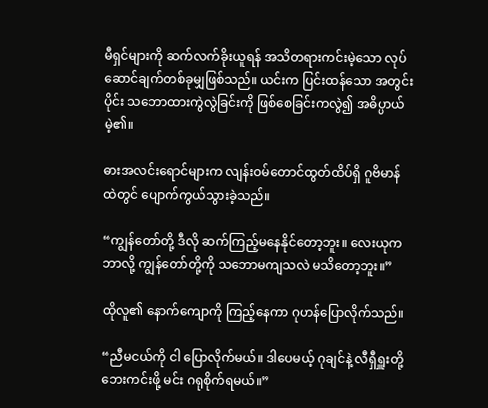မီရှင်များကို ဆက်လက်ခိုးယူရန် အသိတရားကင်းမဲ့သော လုပ်ဆောင်ချက်တစ်ခုမျှဖြစ်သည်။ ယင်းက ပြင်းထန်သော အတွင်းပိုင်း သဘောထားကွဲလွဲခြင်းကို ဖြစ်စေခြင်းကလွဲ၍ အဓိပ္ပာယ်မဲ့၏။

ဓားအလင်းရောင်များက လျန်းဝမ်တောင်ထွတ်ထိပ်ရှိ ဂူဗိမာန်ထဲတွင် ပျောက်ကွယ်သွားခဲ့သည်။

“ကျွန်တော်တို့ ဒီလို ဆက်ကြည့်မနေနိုင်တော့ဘူး။ လေးယုက ဘာလို့ ကျွန်တော်တို့ကို သဘောမကျသလဲ မသိတော့ဘူး။”

ထိုလူ၏ နောက်ကျောကို ကြည့်နေကာ ဂုဟန်ပြောလိုက်သည်။

“ညီမငယ်ကို ငါ ပြောလိုက်မယ်။ ဒါပေမယ့် ဂုချင်နဲ့ လီရှီရှူးတို့ ဘေးကင်းဖို့ မင်း ဂရုစိုက်ရမယ်။”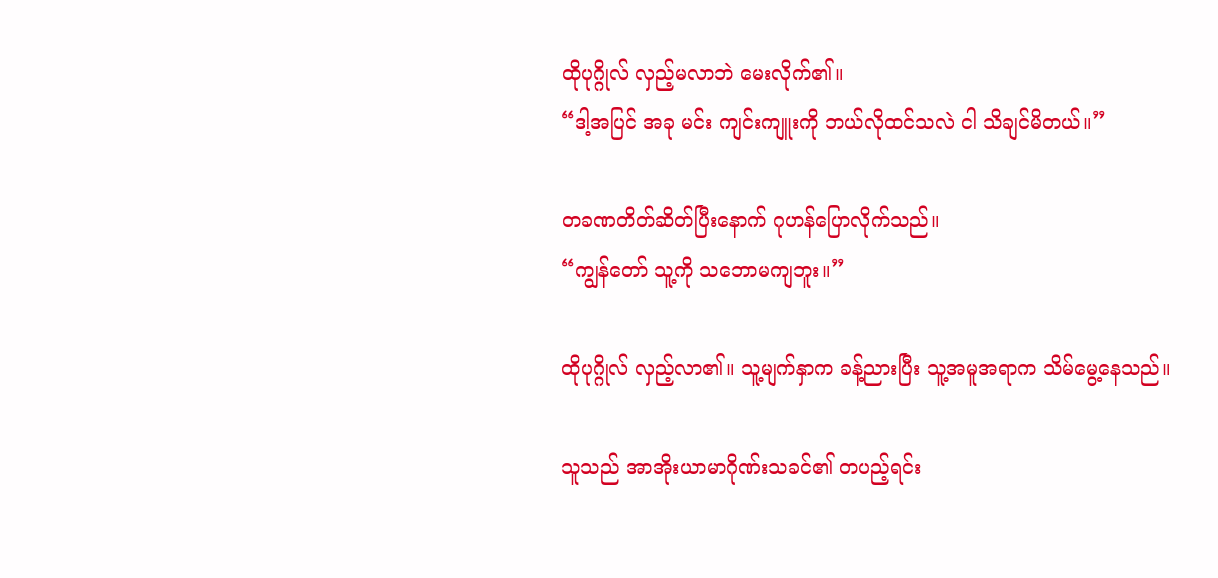ထိုပုဂ္ဂိုလ် လှည့်မလာဘဲ မေးလိုက်၏။
“ဒါ့အပြင် အခု မင်း ကျင်းကျူးကို ဘယ်လိုထင်သလဲ ငါ သိချင်မိတယ်။”

တခဏတိတ်ဆိတ်ပြီးနောက် ဂုဟန်ပြောလိုက်သည်။
“ကျွန်တော် သူ့ကို သဘောမကျဘူး။”

ထိုပုဂ္ဂိုလ် လှည့်လာ၏။ သူ့မျက်နှာက ခန့်ညားပြီး သူ့အမူအရာက သိမ်မွေ့နေသည်။

သူသည် အာအိုးယာမာဂိုဏ်းသခင်၏ တပည့်ရင်း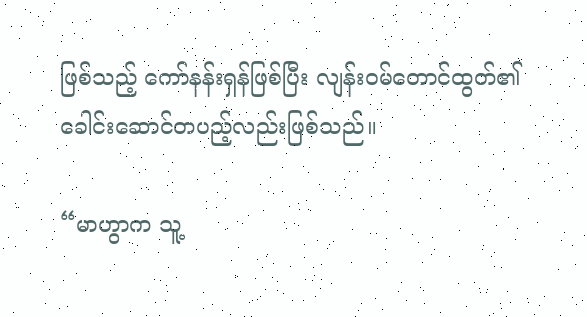ဖြစ်သည့် ကော်နန်းရှန်ဖြစ်ပြီး လျန်းဝမ်တောင်ထွတ်၏ ခေါင်းဆောင်တပည့်လည်းဖြစ်သည်။

“မာဟွာက သူ့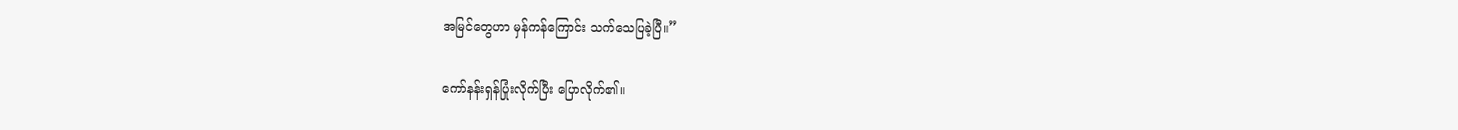အမြင်တွေဟာ မှန်ကန်ကြောင်း သက်သေပြခဲ့ပြီ။”

ကော်နန်းရှန်ပြုံးလိုက်ပြီး ပြောလိုက်၏။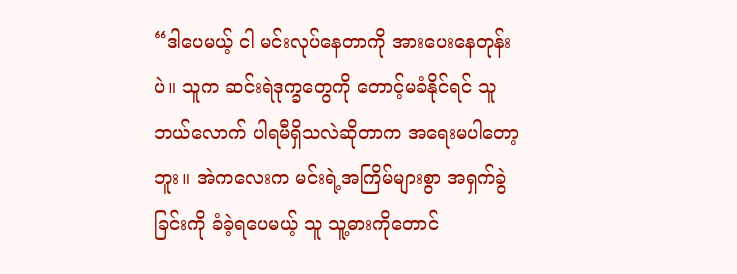“ဒါပေမယ့် ငါ မင်းလုပ်နေတာကို အားပေးနေတုန်းပဲ။ သူက ဆင်းရဲဒုက္ခတွေကို တောင့်မခံနိုင်ရင် သူ ဘယ်လောက် ပါရမီရှိသလဲဆိုတာက အရေးမပါတော့ဘူး။ အဲကလေးက မင်းရဲ့အကြိမ်များစွာ အရှက်ခွဲခြင်းကို ခံခဲ့ရပေမယ့် သူ သူ့ဓားကိုတောင်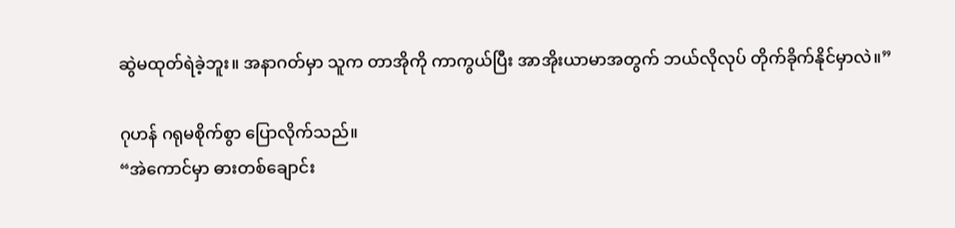ဆွဲမထုတ်ရဲခဲ့ဘူး။ အနာဂတ်မှာ သူက တာအိုကို ကာကွယ်ပြီး အာအိုးယာမာအတွက် ဘယ်လိုလုပ် တိုက်ခိုက်နိုင်မှာလဲ။”

ဂုဟန် ဂရုမစိုက်စွာ ပြောလိုက်သည်။
“အဲကောင်မှာ ဓားတစ်ချောင်း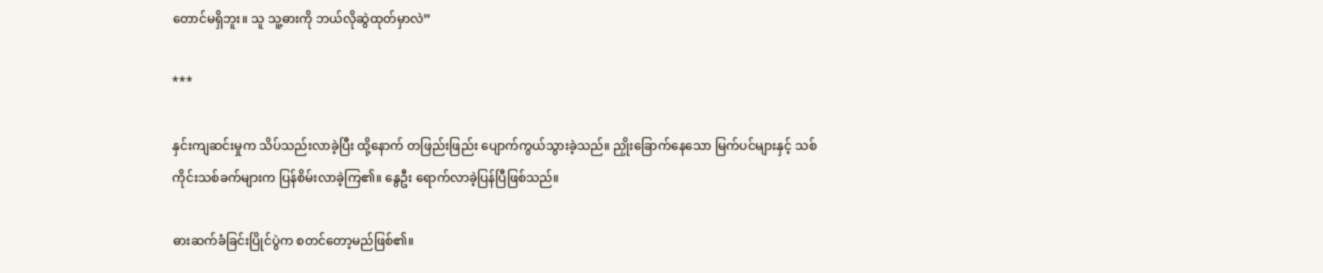တောင်မရှိဘူး။ သူ သူ့ဓားကို ဘယ်လိုဆွဲထုတ်မှာလဲ”

***

နှင်းကျဆင်းမှုက သိပ်သည်းလာခဲ့ပြီး ထို့နောက် တဖြည်းဖြည်း ပျောက်ကွယ်သွားခဲ့သည်။ ညှိုးခြောက်နေသော မြက်ပင်များနှင့် သစ်ကိုင်းသစ်ခက်များက ပြန်စိမ်းလာခဲ့ကြ၏။ နွေဦး ရောက်လာခဲ့ပြန်ပြီဖြစ်သည်။

ဓားဆက်ခံခြင်းပြိုင်ပွဲက စတင်တော့မည်ဖြစ်၏။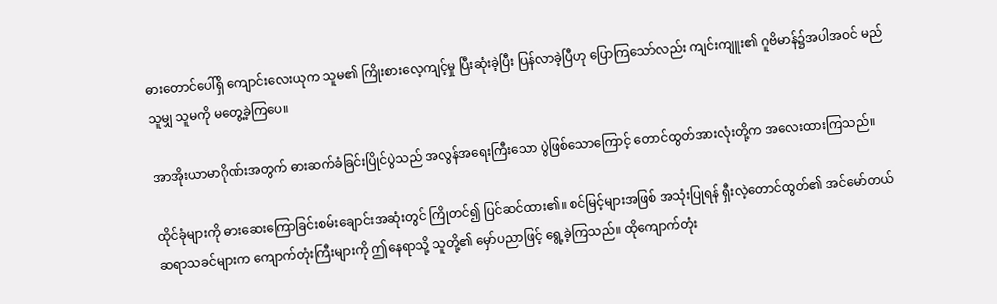ဓားတောင်ပေါ်ရှိ ကျောင်းလေးယုက သူမ၏ ကြိုးစားလေ့ကျင့်မှု ပြီးဆုံးခဲ့ပြီး ပြန်လာခဲ့ပြီဟု ပြောကြသော်လည်း ကျင်းကျူး၏ ဂူဗိမာန်၌အပါအဝင် မည်သူမျှ သူမကို မတွေ့ခဲ့ကြပေ။

အာအိုးယာမာဂိုဏ်းအတွက် ဓားဆက်ခံခြင်းပြိုင်ပွဲသည် အလွန်အရေးကြီးသော ပွဲဖြစ်သောကြောင့် တောင်ထွတ်အားလုံးတို့က အလေးထားကြသည်။

ထိုင်ခုံများကို ဓားဆေးကြောခြင်းစမ်းချောင်းအဆုံးတွင် ကြိုတင်၍ ပြင်ဆင်ထား၏။ စင်မြင့်များအဖြစ် အသုံးပြုရန် ရှီးလဲ့တောင်ထွတ်၏ အင်မော်တယ်ဆရာသခင်များက ကျောက်တုံးကြီးများကို ဤနေရာသို့ သူတို့၏ မှော်ပညာဖြင့် ရွေ့ခဲ့ကြသည်။ ထိုကျောက်တုံး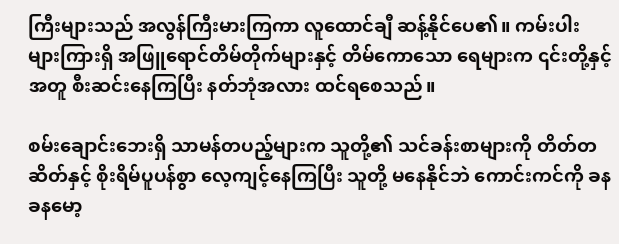ကြီးများသည် အလွန်ကြီးမားကြကာ လူထောင်ချီ ဆန့်နိုင်ပေ၏။ ကမ်းပါးများကြားရှိ အဖြူရောင်တိမ်တိုက်များနှင့် တိမ်ကောသော ရေများက ၎င်းတို့နှင့်အတူ စီးဆင်းနေကြပြီး နတ်ဘုံအလား ထင်ရစေသည်။

စမ်းချောင်းဘေးရှိ သာမန်တပည့်များက သူတို့၏ သင်ခန်းစာများကို တိတ်တဆိတ်နှင့် စိုးရိမ်ပူပန်စွာ လေ့ကျင့်နေကြပြီး သူတို့ မနေနိုင်ဘဲ ကောင်းကင်ကို ခနခနမော့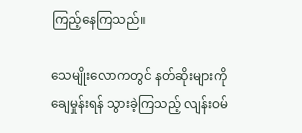ကြည့်နေကြသည်။

သေမျိုးလောကတွင် နတ်ဆိုးများကို ချေမှုန်းရန် သွားခဲ့ကြသည့် လျန်းဝမ်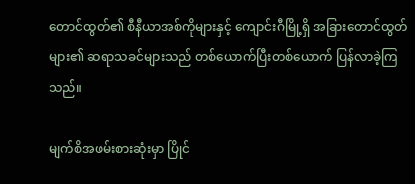တောင်ထွတ်၏ စီနီယာအစ်ကိုများနှင့် ကျောင်းဂီမြို့ရှိ အခြားတောင်ထွတ်များ၏ ဆရာသခင်များသည် တစ်ယောက်ပြီးတစ်ယောက် ပြန်လာခဲ့ကြသည်။

မျက်စိအဖမ်းစားဆုံးမှာ ပြိုင်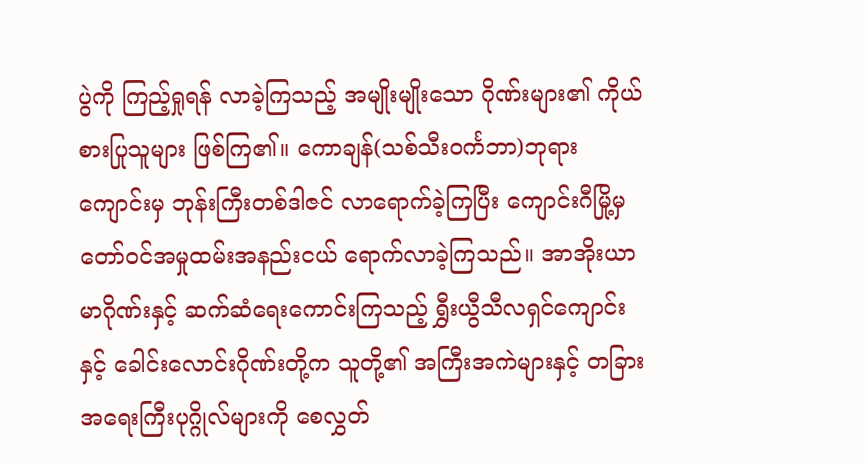ပွဲကို ကြည့်ရှုရန် လာခဲ့ကြသည့် အမျိုးမျိုးသော ဂိုဏ်းများ၏ ကိုယ်စားပြုသူများ ဖြစ်ကြ၏။ ကောချန်(သစ်သီးဝင်္ကဘာ)ဘုရားကျောင်းမှ ဘုန်းကြီးတစ်ဒါဇင် လာရောက်ခဲ့ကြပြီး ကျောင်းဂီမြို့မှ တော်ဝင်အမှုထမ်းအနည်းငယ် ရောက်လာခဲ့ကြသည်။ အာအိုးယာမာဂိုဏ်းနှင့် ဆက်ဆံရေးကောင်းကြသည့် ရွှီးယွီသီလရှင်ကျောင်းနှင့် ခေါင်းလောင်းဂိုဏ်းတို့က သူတို့၏ အကြီးအကဲများနှင့် တခြားအရေးကြီးပုဂ္ဂိုလ်များကို စေလွှတ်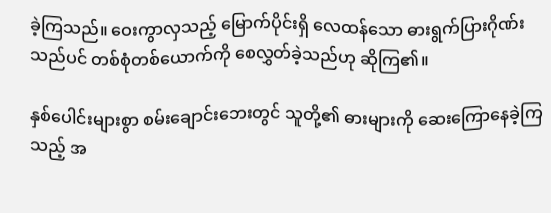ခဲ့ကြသည်။ ဝေးကွာလှသည့် မြောက်ပိုင်းရှိ လေထန်သော ဓားရွက်ပြားဂိုဏ်းသည်ပင် တစ်စုံတစ်ယောက်ကို စေလွှတ်ခဲ့သည်ဟု ဆိုကြ၏။

နှစ်ပေါင်းများစွာ စမ်းချောင်းဘေးတွင် သူတို့၏ ဓားများကို ဆေးကြောနေခဲ့ကြသည့် အ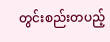တွင်းစည်းတပည့်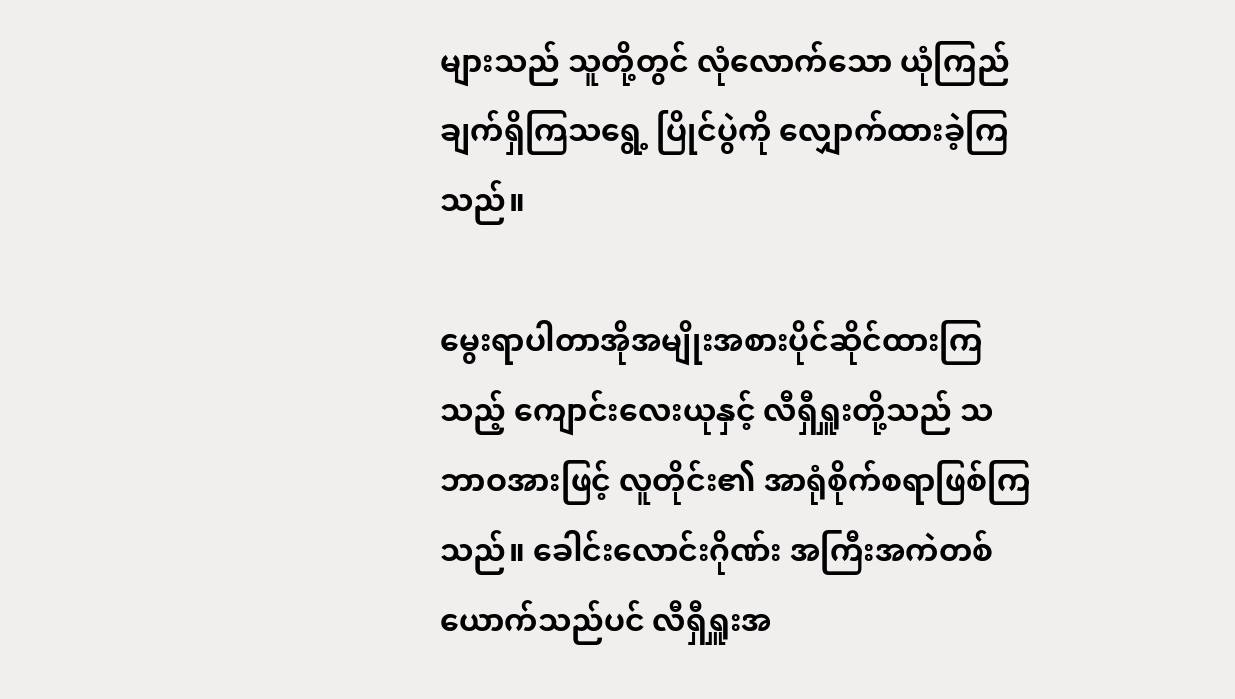များသည် သူတို့တွင် လုံလောက်သော ယုံကြည်ချက်ရှိကြသရွေ့ ပြိုင်ပွဲကို လျှောက်ထားခဲ့ကြသည်။

မွေးရာပါတာအိုအမျိုးအစားပိုင်ဆိုင်ထားကြသည့် ကျောင်းလေးယုနှင့် လီရှီရှူးတို့သည် သဘာဝအားဖြင့် လူတိုင်း၏ အာရုံစိုက်စရာဖြစ်ကြသည်။ ခေါင်းလောင်းဂိုဏ်း အကြီးအကဲတစ်ယောက်သည်ပင် လီရှီရှူးအ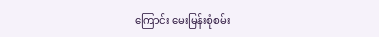ကြောင်း မေးမြန်းစုံစမ်း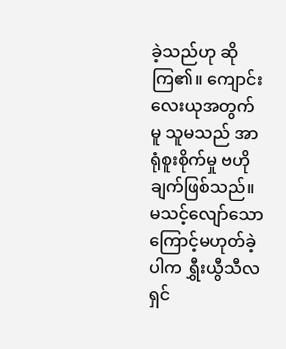ခဲ့သည်ဟု ဆိုကြ၏။ ကျောင်းလေးယုအတွက်မူ သူမသည် အာရုံစူးစိုက်မှု ဗဟိုချက်ဖြစ်သည်။ မသင့်လျော်သောကြောင့်မဟုတ်ခဲ့ပါက ရွှီးယွီသီလရှင်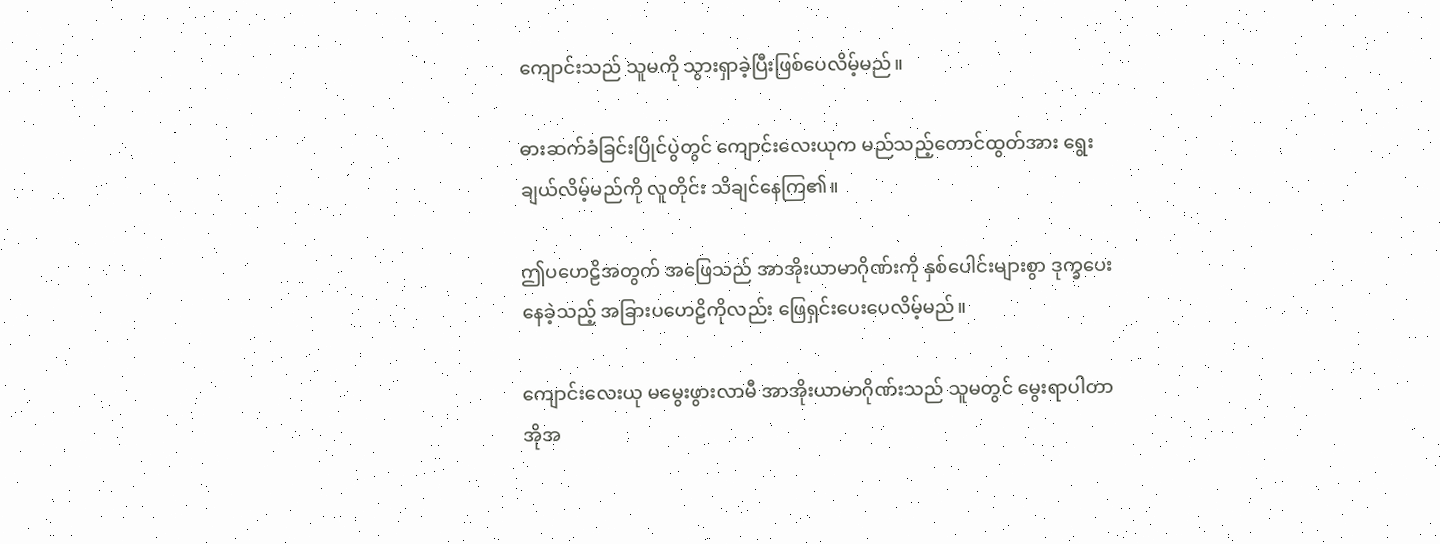ကျောင်းသည် သူမကို သွားရှာခဲ့ပြီးဖြစ်ပေလိမ့်မည်။

ဓားဆက်ခံခြင်းပြိုင်ပွဲတွင် ကျောင်းလေးယုက မည်သည့်တောင်ထွတ်အား ရွေးချယ်လိမ့်မည်ကို လူတိုင်း သိချင်နေကြ၏။

ဤပဟေဠိအတွက် အဖြေသည် အာအိုးယာမာဂိုဏ်းကို နှစ်ပေါင်းများစွာ ဒုက္ခပေးနေခဲ့သည့် အခြားပဟေဠိကိုလည်း ဖြေရှင်းပေးပေလိမ့်မည်။

ကျောင်းလေးယု မမွေးဖွားလာမီ အာအိုးယာမာဂိုဏ်းသည် သူမတွင် မွေးရာပါတာအိုအ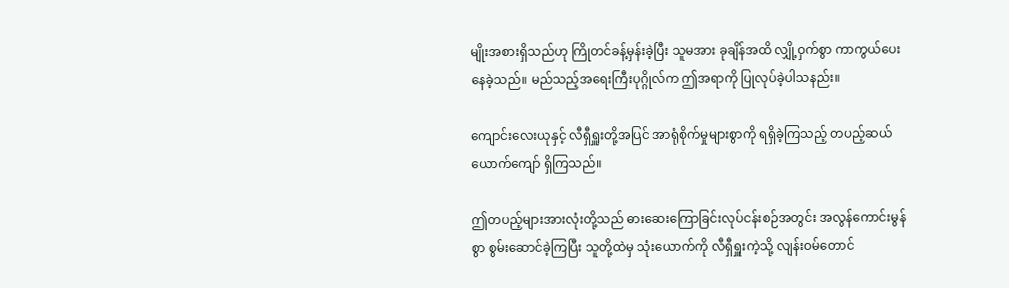မျိုးအစားရှိသည်ဟု ကြိုတင်ခန့်မှန်းခဲ့ပြီး သူမအား ခုချိန်အထိ လျှို့ဝှက်စွာ ကာကွယ်ပေးနေခဲ့သည်။ မည်သည့်အရေးကြီးပုဂ္ဂိုလ်က ဤအရာကို ပြုလုပ်ခဲ့ပါသနည်း။

ကျောင်းလေးယုနှင့် လီရှီရှူးတို့အပြင် အာရုံစိုက်မှုများစွာကို ရရှိခဲ့ကြသည့် တပည့်ဆယ်ယောက်ကျော် ရှိကြသည်။

ဤတပည့်များအားလုံးတို့သည် ဓားဆေးကြောခြင်းလုပ်ငန်းစဉ်အတွင်း အလွန်ကောင်းမွန်စွာ စွမ်းဆောင်ခဲ့ကြပြီး သူတို့ထဲမှ သုံးယောက်ကို လီရှီရှူးကဲ့သို့ လျန်းဝမ်တောင်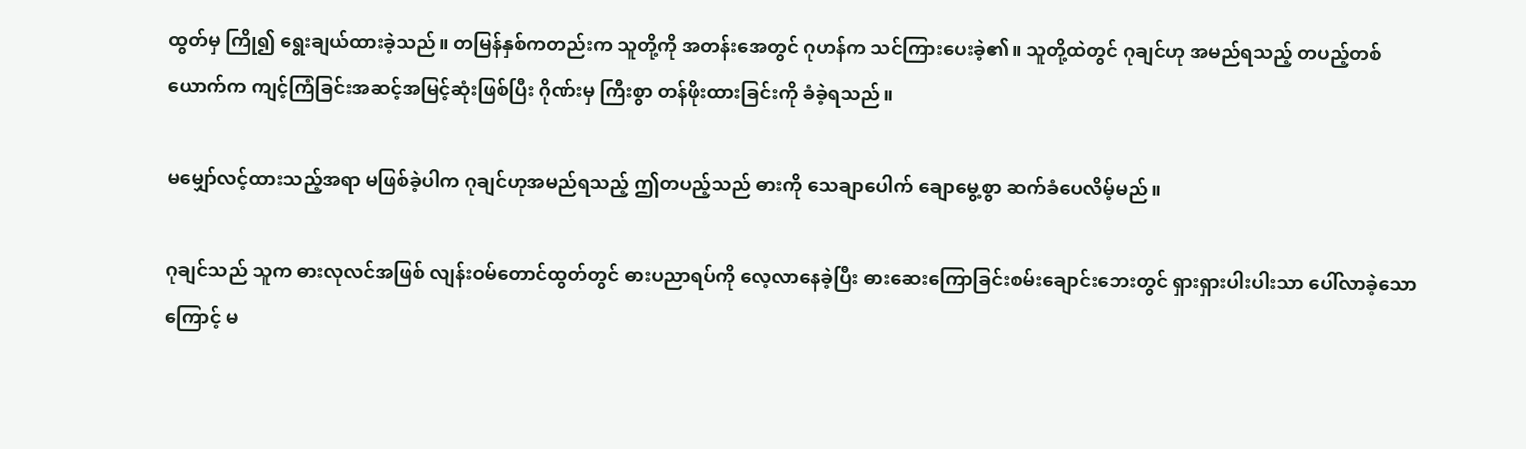ထွတ်မှ ကြို၍ ရွေးချယ်ထားခဲ့သည်။ တမြန်နှစ်ကတည်းက သူတို့ကို အတန်းအေတွင် ဂုဟန်က သင်ကြားပေးခဲ့၏။ သူတို့ထဲတွင် ဂုချင်ဟု အမည်ရသည့် တပည့်တစ်ယောက်က ကျင့်ကြံခြင်းအဆင့်အမြင့်ဆုံးဖြစ်ပြီး ဂိုဏ်းမှ ကြီးစွာ တန်ဖိုးထားခြင်းကို ခံခဲ့ရသည်။

မမျှော်လင့်ထားသည့်အရာ မဖြစ်ခဲ့ပါက ဂုချင်ဟုအမည်ရသည့် ဤတပည့်သည် ဓားကို သေချာပေါက် ချောမွေ့စွာ ဆက်ခံပေလိမ့်မည်။

ဂုချင်သည် သူက ဓားလုလင်အဖြစ် လျန်းဝမ်တောင်ထွတ်တွင် ဓားပညာရပ်ကို လေ့လာနေခဲ့ပြီး ဓားဆေးကြောခြင်းစမ်းချောင်းဘေးတွင် ရှားရှားပါးပါးသာ ပေါ်လာခဲ့သောကြောင့် မ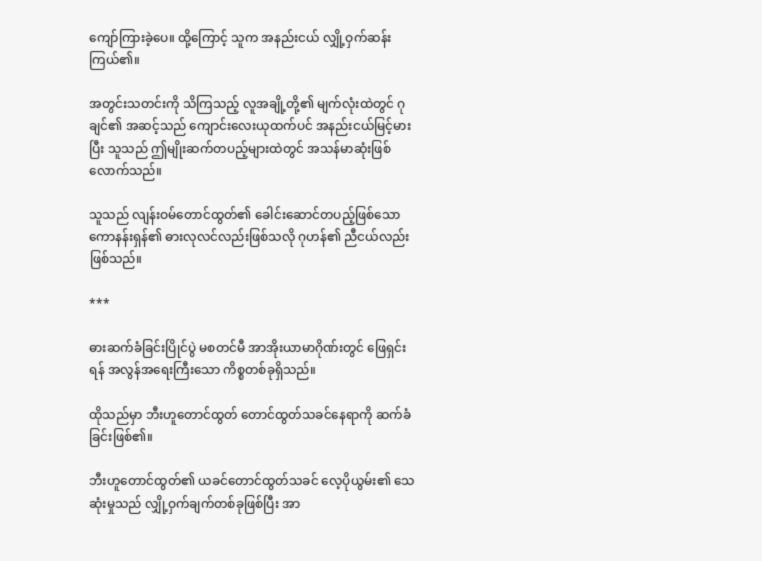ကျော်ကြားခဲ့ပေ။ ထို့ကြောင့် သူက အနည်းငယ် လျှို့ဝှက်ဆန်းကြယ်၏။

အတွင်းသတင်းကို သိကြသည့် လူအချို့တို့၏ မျက်လုံးထဲတွင် ဂုချင်၏ အဆင့်သည် ကျောင်းလေးယုထက်ပင် အနည်းငယ်မြင့်‌မားပြီး သူသည် ဤမျိုးဆက်တပည့်များထဲတွင် အသန်မာဆုံးဖြစ်လောက်သည်။

သူသည် လျန်းဝမ်တောင်ထွတ်၏ ခေါင်းဆောင်တပည့်ဖြစ်သော ကောနန်းရှန်၏ ဓားလုလင်လည်းဖြစ်သလို ဂုဟန်၏ ညီငယ်လည်းဖြစ်သည်။

***

ဓားဆက်ခံခြင်းပြိုင်ပွဲ မစတင်မီ အာအိုးယာမာဂိုဏ်းတွင် ဖြေရှင်းရန် အလွန်အရေးကြီးသော ကိစ္စတစ်ခုရှိသည်။

ထိုသည်မှာ ဘီးဟူတောင်ထွတ် တောင်ထွတ်သခင်နေရာကို ဆက်ခံခြင်းဖြစ်၏။

ဘီးဟူတောင်ထွတ်၏ ယခင်တောင်ထွတ်သခင် လေ့ပိုယွမ်း၏ သေဆုံးမှုသည် လျှို့ဝှက်ချက်တစ်ခုဖြစ်ပြီး အာ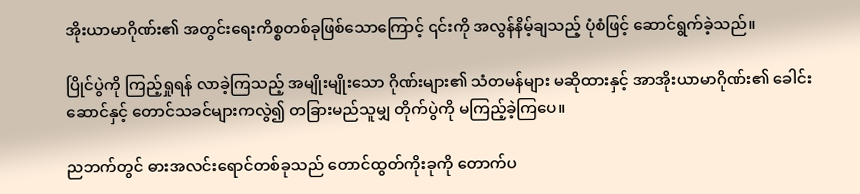အိုးယာမာဂိုဏ်း၏ အတွင်းရေးကိစ္စတစ်ခုဖြစ်သောကြောင့် ၎င်းကို အလွန်နိမ့်ချသည့် ပုံစံဖြင့် ဆောင်ရွက်ခဲ့သည်။

ပြိုင်ပွဲကို ကြည့်ရှုရန် လာခဲ့ကြသည့် အမျိုးမျိုးသော ဂိုဏ်းများ၏ သံတမန်များ မဆိုထားနှင့် အာအိုးယာမာဂိုဏ်း၏ ခေါင်းဆောင်နှင့် တောင်သခင်များကလွဲ၍ တခြားမည်သူမျှ တိုက်ပွဲကို မကြည့်ခဲ့ကြပေ။

ညဘက်တွင် ဓားအလင်းရောင်တစ်ခုသည် တောင်ထွတ်ကိုးခုကို တောက်ပ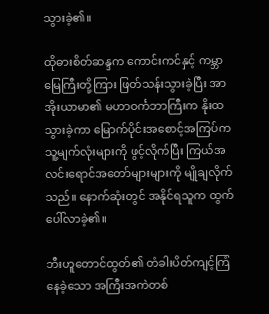သွားခဲ့၏။

ထိုဓားစိတ်ဆန္ဒက ကောင်းကင်နှင့် ကမ္ဘာမြေကြီးတို့ကြား ဖြတ်သန်းသွားခဲ့ပြီး အာအိုးယာမာ၏ မဟာဝင်္ကဘာကြီးက နိုးထသွားခဲ့ကာ မြောက်ပိုင်းအစောင့်အကြပ်က သူ့မျက်လုံးများကို ဖွင့်လိုက်ပြီး ကြယ်အလင်းရောင်အတော်များများကို မျိုချလိုက်သည်။ နောက်ဆုံးတွင် အနိုင်ရသူက ထွက်ပေါ်လာခဲ့၏။

ဘီးဟူတောင်ထွတ်၏ တံခါးပိတ်ကျင့်ကြံနေခဲ့သော အကြီးအကဲတစ်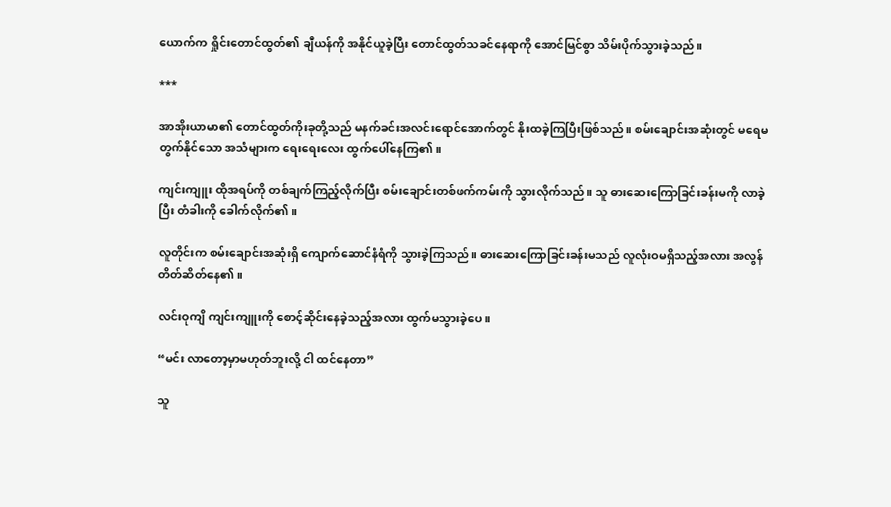ယောက်က ရှိုင်းတောင်ထွတ်၏ ချီယန်ကို အနိုင်ယူခဲ့ပြီး တောင်ထွတ်သခင်နေရာကို အောင်မြင်စွာ သိမ်းပိုက်သွားခဲ့သည်။

***

အာအိုးယာမာ၏ တောင်ထွတ်ကိုးခုတို့သည် မနက်ခင်းအလင်းရောင်အောက်တွင် နိုးထခဲ့ကြပြီးဖြစ်သည်။ စမ်းချောင်းအဆုံးတွင် မရေမတွက်နိုင်သော အသံများက ရေးရေးလေး ထွက်ပေါ်နေကြ၏။

ကျင်းကျူး ထိုအရပ်ကို တစ်ချက်ကြည့်လိုက်ပြီး စမ်းချောင်းတစ်ဖက်ကမ်းကို သွားလိုက်သည်။ သူ ဓားဆေးကြောခြင်းခန်းမကို လာခဲ့ပြီး တံခါးကို ခေါက်လိုက်၏။

လူတိုင်းက စမ်းချောင်းအဆုံးရှိ ကျောက်ဆောင်နံရံကို သွားခဲ့ကြသည်။ ဓားဆေးကြောခြင်းခန်းမသည် လူလုံးဝမရှိသည့်အလား အလွန်တိတ်ဆိတ်နေ၏။

လင်းဝုကျိ ကျင်းကျူးကို စောင့်ဆိုင်းနေခဲ့သည့်အလား ထွက်မသွားခဲ့ပေ။

“မင်း လာတော့မှာမဟုတ်ဘူးလို့ ငါ ထင်နေတာ”

သူ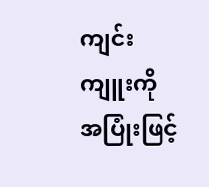ကျင်းကျူးကို အပြုံးဖြင့်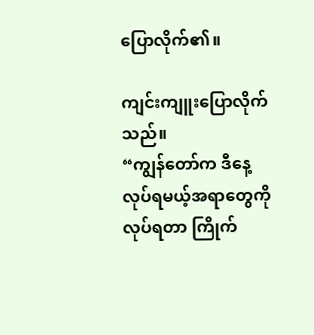ပြောလိုက်၏။

ကျင်းကျူးပြောလိုက်သည်။
“ကျွန်တော်က ဒီနေ့လုပ်ရမယ့်အရာတွေကို လုပ်ရတာ ကြိုက်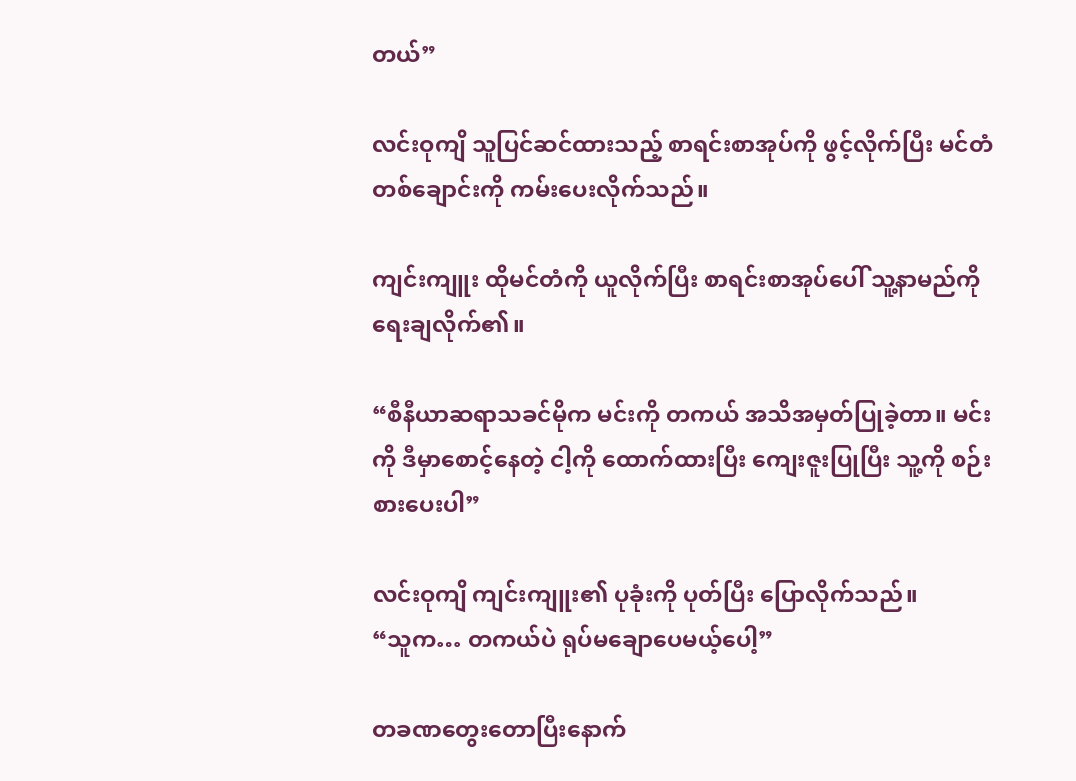တယ်”

လင်းဝုကျိ သူပြင်ဆင်ထားသည့် စာရင်းစာအုပ်ကို ဖွင့်လိုက်ပြီး မင်တံတစ်ချောင်းကို ကမ်းပေးလိုက်သည်။

ကျင်းကျူး ထိုမင်တံကို ယူလိုက်ပြီး စာရင်းစာအုပ်ပေါ် သူ့နာမည်ကို ရေးချလိုက်၏။

“စီနီယာဆရာသခင်မိုက မင်းကို တကယ် အသိအမှတ်ပြုခဲ့တာ။ မင်းကို ဒီမှာစောင့်နေတဲ့ ငါ့ကို ထောက်ထားပြီး ကျေးဇူးပြုပြီး သူ့ကို စဉ်းစားပေးပါ”

လင်းဝုကျိ ကျင်းကျူး၏ ပုခုံးကို ပုတ်ပြီး ပြောလိုက်သည်။
“သူက… တကယ်ပဲ ရုပ်မချောပေမယ့်ပေါ့”

တခဏတွေးတောပြီးနောက်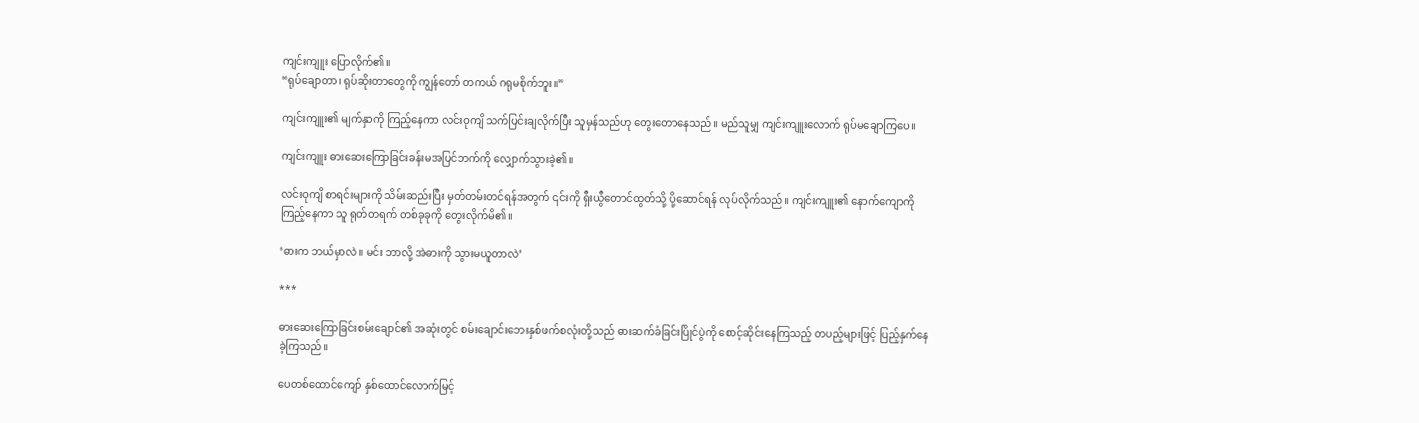ကျင်းကျူး ပြောလိုက်၏။
“ရုပ်ချောတာ၊ ရုပ်ဆိုးတာတွေကို ကျွန်တော် တကယ် ဂရုမစိုက်ဘူး။”

ကျင်းကျူး၏ မျက်နှာကို ကြည့်နေကာ လင်းဝုကျိ သက်ပြင်းချလိုက်ပြီး သူမှန်သည်ဟု တွေးတောနေသည်။ မည်သူမျှ ကျင်းကျူးလောက် ရုပ်မချောကြပေ။

ကျင်းကျူး ဓားဆေးကြောခြင်းခန်းမအပြင်ဘက်ကို လျှောက်သွားခဲ့၏။

လင်းဝုကျိ စာရင်းများကို သိမ်းဆည်းပြီး မှတ်တမ်းတင်ရန်အတွက် ၎င်းကို ရှီးယွီတောင်ထွတ်သို့ ပို့ဆောင်ရန် လုပ်လိုက်သည်။ ကျင်းကျူး၏ နောက်ကျောကို ကြည့်နေကာ သူ ရုတ်တရက် တစ်ခုခုကို တွေးလိုက်မိ၏။

‘ဓားက ဘယ်မှာလဲ။ မင်း ဘာလို့ အဲဓားကို သွားမယူတာလဲ’

***

ဓားဆေးကြောခြင်းစမ်းချောင်၏ အဆုံးတွင် စမ်းချောင်းဘေးနှစ်ဖက်စလုံးတို့သည် ဓားဆက်ခံခြင်းပြိုင်ပွဲကို စောင့်ဆိုင်းနေကြသည့် တပည့်များဖြင့် ပြည့်နှက်နေခဲ့ကြသည်။

ပေတစ်ထောင်ကျော် နှစ်ထောင်လောက်မြင့်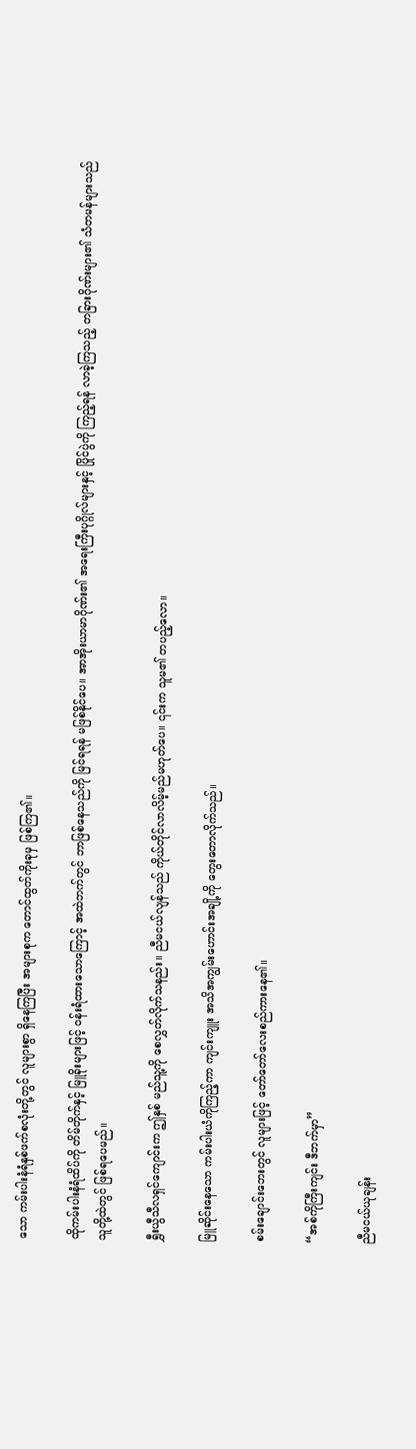သော ကမ်းပါးနံရံနှစ်ဖက်စလုံးတို့တွင် လူများစွာ ရှိနေကြပြီး အများစုက တောင်ထွတ်ကိုးခုမှ ဖြစ်ကြ၏။

ထိုကမ်းပါးနံရံထိပ်ကို တိမ်တိုက်နှင့် မြူခိုးများဖြင့် ဝန်းရံထားသောကြောင့် အထဲဘက်တွင် ဘာဖြစ်နေသည်ကို မြင်ရရန် မဖြစ်နိုင်ပေ။ အာအိုးယာမာဂိုဏ်း၏ အရေးကြီးပုဂ္ဂိုလ်များနှင့် ပြိုင်ပွဲကို ကြည့်ရန် လာခဲ့ကြသည့် တခြားဂိုဏ်းများ၏ သံတမန်များသည် သူတို့ထဲတွင် ဖြစ်ရပေမည်။

ရွှီးယွီသီလရှင်ကျောင်းက ဤနှစ် မည်သူ့ကို စေလွှတ်လိုက်သနည်း။ ညီမငယ်လျန်သည် ကိုယ်တိုင်လာလိမ့်မည်မဟုတ်ပေ။ ၎င်းက သူမ၏ တပည့်လော။

မြူဆိုင်းနေသော ကမ်းပါးယံကိုကြည့်ကာ ကျင်းကျူး အသိအကျွမ်းဟောင်းအချို့ကို တွေးတောလိုက်သည်။

စမ်းချောင်းဘေးတွင် လူများဖြင့် တော်တော်လေးစည်ကားနေ၏။

“အစ်ကိုကြီးကျင်း ဒီဘက်မှာ”

ညီမငယ်ယုချန်း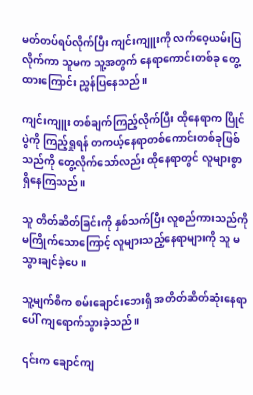မတ်တပ်ရပ်လိုက်ပြီး ကျင်းကျူးကို လက်ဝေ့ယမ်းပြလိုက်ကာ သူမက သူ့အတွက် နေရာကောင်းတစ်ခု တွေ့ထားကြောင်း ညွှန်ပြနေသည်။

ကျင်းကျူး တစ်ချက်ကြည့်လိုက်ပြီး ထိုနေရာက ပြိုင်ပွဲကို ကြည့်ရှုရန် တကယ့်နေရာတစ်ကောင်းတစ်ခုဖြစ်သည်ကို တွေ့လိုက်သော်လည်း ထိုနေရာတွင် လူများစွာ ရှိနေကြသည်။

သူ တိတ်ဆိတ်ခြင်းကို နှစ်သက်ပြီး လူစည်ကားသည်ကို မကြိုက်သောကြောင့် လူများသည့်နေရာများကို သူ မသွားချင်ခဲ့ပေ။

သူ့မျက်စိက စမ်းချောင်းဘေးရှိ အတိတ်ဆိတ်ဆုံးနေရာပေါ် ကျရောက်သွားခဲ့သည်။

၎င်းက ချောင်ကျ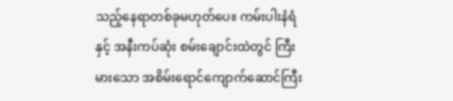သည့်နေရာတစ်ခုမဟုတ်ပေ။ ကမ်းပါးနံရံနှင့် အနီးကပ်ဆုံး စမ်းချောင်းထဲတွင် ကြီးမားသော အစိမ်းရောင်ကျောက်ဆောင်ကြီး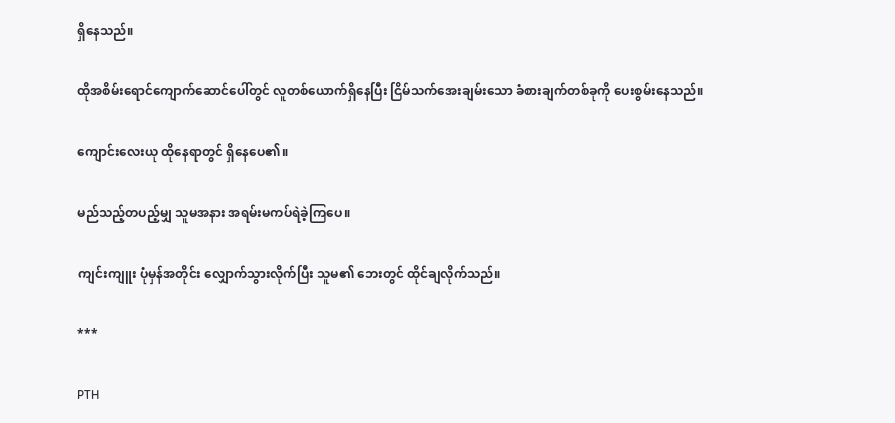ရှိနေသည်။

ထိုအစိမ်းရောင်ကျောက်ဆောင်ပေါ်တွင် လူတစ်ယောက်ရှိနေပြီး ငြိမ်သက်အေးချမ်းသော ခံစားချက်တစ်ခုကို ပေးစွမ်းနေသည်။

ကျောင်းလေးယု ထိုနေရာတွင် ရှိနေပေ၏။

မည်သည့်တပည့်မျှ သူမအနား အရမ်းမကပ်ရဲခဲ့ကြပေ။

ကျင်းကျူး ပုံမှန်အတိုင်း လျှောက်သွားလိုက်ပြီး သူမ၏ ဘေးတွင် ထိုင်ချလိုက်သည်။

***

PTH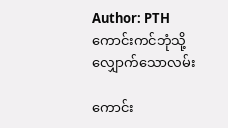Author: PTH
ကောင်းကင်ဘုံသို့ လျှောက်သောလမ်း

ကောင်း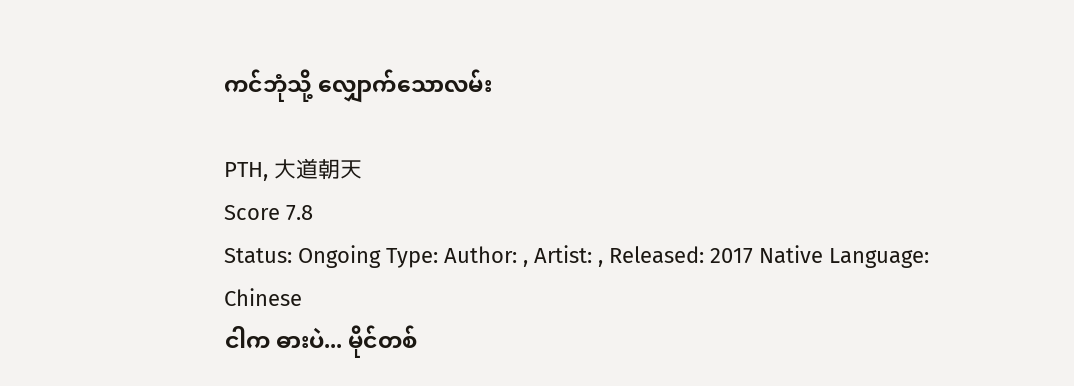ကင်ဘုံသို့ လျှောက်သောလမ်း

PTH, 大道朝天
Score 7.8
Status: Ongoing Type: Author: , Artist: , Released: 2017 Native Language: Chinese
ငါက ဓားပဲ... မိုင်တစ်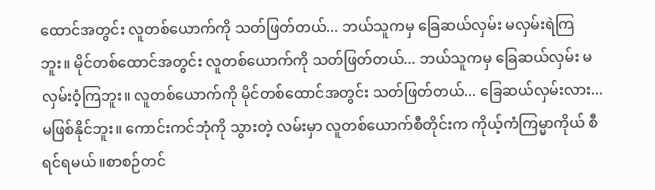ထောင်အတွင်း လူတစ်ယောက်ကို သတ်ဖြတ်တယ်... ဘယ်သူကမှ ခြေဆယ်လှမ်း မလှမ်းရဲကြဘူး။ မိုင်တစ်ထောင်အတွင်း လူတစ်ယောက်ကို သတ်ဖြတ်တယ်... ဘယ်သူကမှ ခြေဆယ်လှမ်း မလှမ်းဝံ့ကြဘူး။ လူတစ်ယောက်ကို မိုင်တစ်ထောင်အတွင်း သတ်ဖြတ်တယ်... ခြေဆယ်လှမ်းလား... မဖြစ်နိုင်ဘူး။ ကောင်းကင်ဘုံကို သွားတဲ့ လမ်းမှာ လူတစ်ယောက်စီတိုင်းက ကိုယ့်ကံကြမ္မာကိုယ် စီရင်ရမယ်။စာစဉ်တင်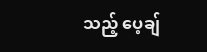သည့် ပေ့ချ်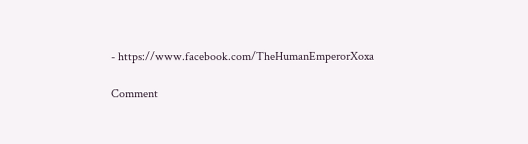- https://www.facebook.com/TheHumanEmperorXoxa

Comment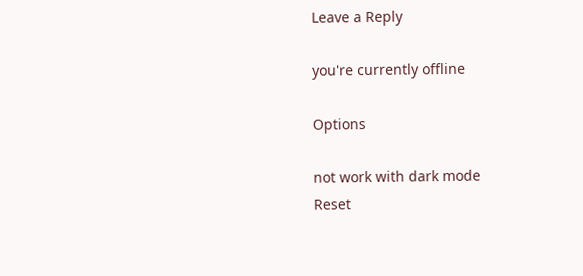Leave a Reply

you're currently offline

Options

not work with dark mode
Reset